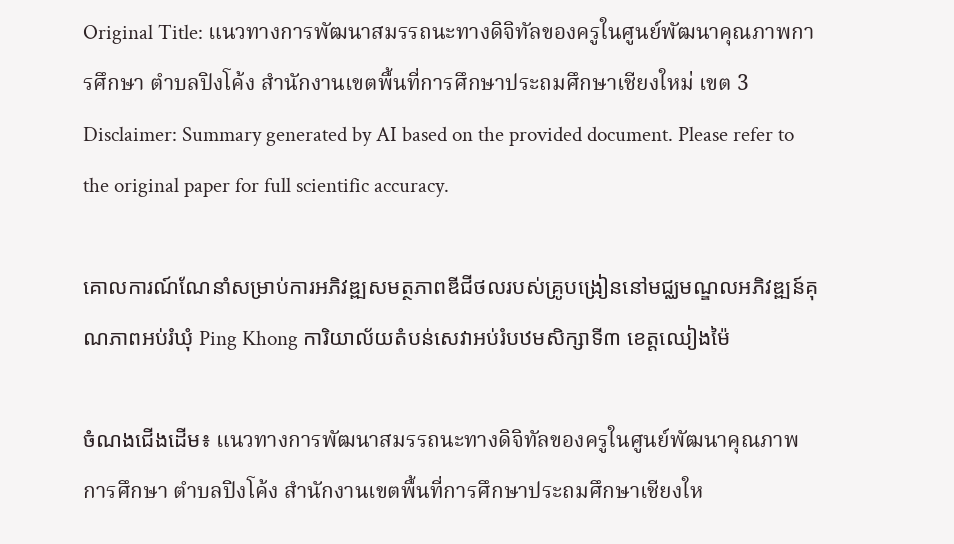Original Title: แนวทางการพัฒนาสมรรถนะทางดิจิทัลของครูในศูนย์พัฒนาคุณภาพการศึกษา ตำบลปิงโค้ง สำนักงานเขตพื้นที่การศึกษาประถมศึกษาเชียงใหม่ เขต 3
Disclaimer: Summary generated by AI based on the provided document. Please refer to the original paper for full scientific accuracy.

គោលការណ៍ណែនាំសម្រាប់ការអភិវឌ្ឍសមត្ថភាពឌីជីថលរបស់គ្រូបង្រៀននៅមជ្ឈមណ្ឌលអភិវឌ្ឍន៍គុណភាពអប់រំឃុំ Ping Khong ការិយាល័យតំបន់សេវាអប់រំបឋមសិក្សាទី៣ ខេត្តឈៀងម៉ៃ

ចំណងជើងដើម៖ แนวทางการพัฒนาสมรรถนะทางดิจิทัลของครูในศูนย์พัฒนาคุณภาพการศึกษา ตำบลปิงโค้ง สำนักงานเขตพื้นที่การศึกษาประถมศึกษาเชียงให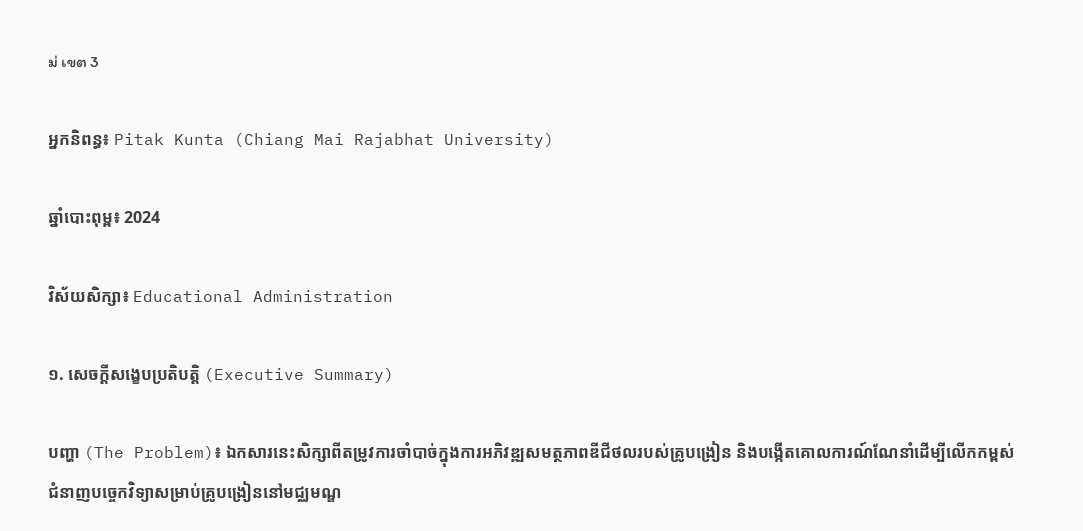ม่ เขต 3

អ្នកនិពន្ធ៖ Pitak Kunta (Chiang Mai Rajabhat University)

ឆ្នាំបោះពុម្ព៖ 2024

វិស័យសិក្សា៖ Educational Administration

១. សេចក្តីសង្ខេបប្រតិបត្តិ (Executive Summary)

បញ្ហា (The Problem)៖ ឯកសារនេះសិក្សាពីតម្រូវការចាំបាច់ក្នុងការអភិវឌ្ឍសមត្ថភាពឌីជីថលរបស់គ្រូបង្រៀន និងបង្កើតគោលការណ៍ណែនាំដើម្បីលើកកម្ពស់ជំនាញបច្ចេកវិទ្យាសម្រាប់គ្រូបង្រៀននៅមជ្ឈមណ្ឌ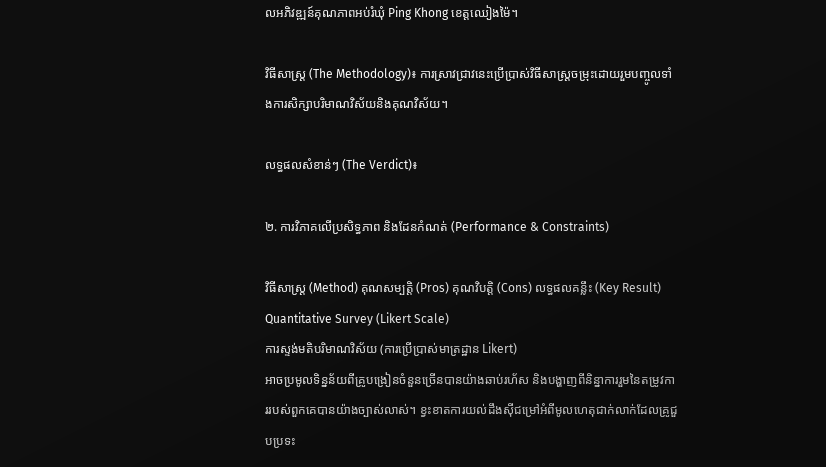លអភិវឌ្ឍន៍គុណភាពអប់រំឃុំ Ping Khong ខេត្តឈៀងម៉ៃ។

វិធីសាស្ត្រ (The Methodology)៖ ការស្រាវជ្រាវនេះប្រើប្រាស់វិធីសាស្ត្រចម្រុះដោយរួមបញ្ចូលទាំងការសិក្សាបរិមាណវិស័យនិងគុណវិស័យ។

លទ្ធផលសំខាន់ៗ (The Verdict)៖

២. ការវិភាគលើប្រសិទ្ធភាព និងដែនកំណត់ (Performance & Constraints)

វិធីសាស្ត្រ (Method) គុណសម្បត្តិ (Pros) គុណវិបត្តិ (Cons) លទ្ធផលគន្លឹះ (Key Result)
Quantitative Survey (Likert Scale)
ការស្ទង់មតិបរិមាណវិស័យ (ការប្រើប្រាស់មាត្រដ្ឋាន Likert)
អាចប្រមូលទិន្នន័យពីគ្រូបង្រៀនចំនួនច្រើនបានយ៉ាងឆាប់រហ័ស និងបង្ហាញពីនិន្នាការរួមនៃតម្រូវការរបស់ពួកគេបានយ៉ាងច្បាស់លាស់។ ខ្វះខាតការយល់ដឹងស៊ីជម្រៅអំពីមូលហេតុជាក់លាក់ដែលគ្រូជួបប្រទះ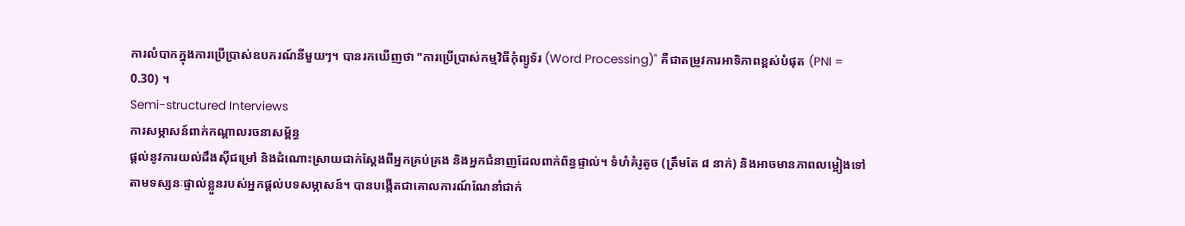ការលំបាកក្នុងការប្រើប្រាស់ឧបករណ៍នីមួយៗ។ បានរកឃើញថា "ការប្រើប្រាស់កម្មវិធីកុំព្យូទ័រ (Word Processing)" គឺជាតម្រូវការអាទិភាពខ្ពស់បំផុត (PNI = 0.30) ។
Semi-structured Interviews
ការសម្ភាសន៍ពាក់កណ្តាលរចនាសម្ព័ន្ធ
ផ្តល់នូវការយល់ដឹងស៊ីជម្រៅ និងដំណោះស្រាយជាក់ស្តែងពីអ្នកគ្រប់គ្រង និងអ្នកជំនាញដែលពាក់ព័ន្ធផ្ទាល់។ ទំហំគំរូតូច (ត្រឹមតែ ៨ នាក់) និងអាចមានភាពលម្អៀងទៅតាមទស្សនៈផ្ទាល់ខ្លួនរបស់អ្នកផ្តល់បទសម្ភាសន៍។ បានបង្កើតជាគោលការណ៍ណែនាំជាក់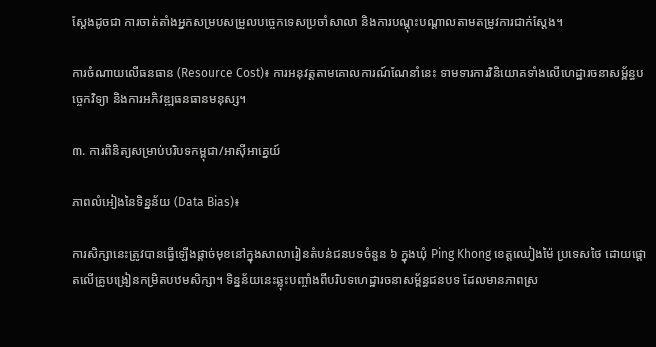ស្តែងដូចជា ការចាត់តាំងអ្នកសម្របសម្រួលបច្ចេកទេសប្រចាំសាលា និងការបណ្តុះបណ្តាលតាមតម្រូវការជាក់ស្តែង។

ការចំណាយលើធនធាន (Resource Cost)៖ ការអនុវត្តតាមគោលការណ៍ណែនាំនេះ ទាមទារការវិនិយោគទាំងលើហេដ្ឋារចនាសម្ព័ន្ធបច្ចេកវិទ្យា និងការអភិវឌ្ឍធនធានមនុស្ស។

៣. ការពិនិត្យសម្រាប់បរិបទកម្ពុជា/អាស៊ីអាគ្នេយ៍

ភាពលំអៀងនៃទិន្នន័យ (Data Bias)៖

ការសិក្សានេះត្រូវបានធ្វើឡើងផ្តាច់មុខនៅក្នុងសាលារៀនតំបន់ជនបទចំនួន ៦ ក្នុងឃុំ Ping Khong ខេត្តឈៀងម៉ៃ ប្រទេសថៃ ដោយផ្តោតលើគ្រូបង្រៀនកម្រិតបឋមសិក្សា។ ទិន្នន័យនេះឆ្លុះបញ្ចាំងពីបរិបទហេដ្ឋារចនាសម្ព័ន្ធជនបទ ដែលមានភាពស្រ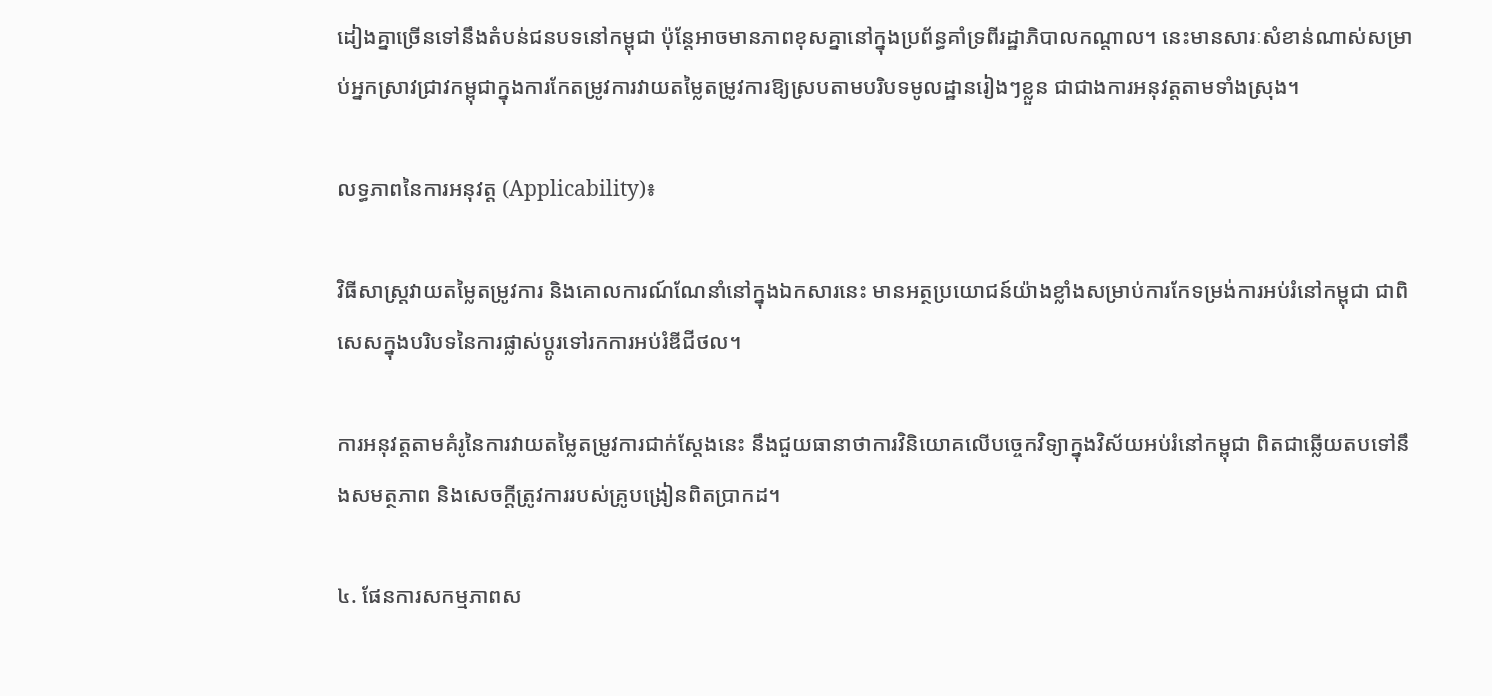ដៀងគ្នាច្រើនទៅនឹងតំបន់ជនបទនៅកម្ពុជា ប៉ុន្តែអាចមានភាពខុសគ្នានៅក្នុងប្រព័ន្ធគាំទ្រពីរដ្ឋាភិបាលកណ្តាល។ នេះមានសារៈសំខាន់ណាស់សម្រាប់អ្នកស្រាវជ្រាវកម្ពុជាក្នុងការកែតម្រូវការវាយតម្លៃតម្រូវការឱ្យស្របតាមបរិបទមូលដ្ឋានរៀងៗខ្លួន ជាជាងការអនុវត្តតាមទាំងស្រុង។

លទ្ធភាពនៃការអនុវត្ត (Applicability)៖

វិធីសាស្ត្រវាយតម្លៃតម្រូវការ និងគោលការណ៍ណែនាំនៅក្នុងឯកសារនេះ មានអត្ថប្រយោជន៍យ៉ាងខ្លាំងសម្រាប់ការកែទម្រង់ការអប់រំនៅកម្ពុជា ជាពិសេសក្នុងបរិបទនៃការផ្លាស់ប្តូរទៅរកការអប់រំឌីជីថល។

ការអនុវត្តតាមគំរូនៃការវាយតម្លៃតម្រូវការជាក់ស្តែងនេះ នឹងជួយធានាថាការវិនិយោគលើបច្ចេកវិទ្យាក្នុងវិស័យអប់រំនៅកម្ពុជា ពិតជាឆ្លើយតបទៅនឹងសមត្ថភាព និងសេចក្តីត្រូវការរបស់គ្រូបង្រៀនពិតប្រាកដ។

៤. ផែនការសកម្មភាពស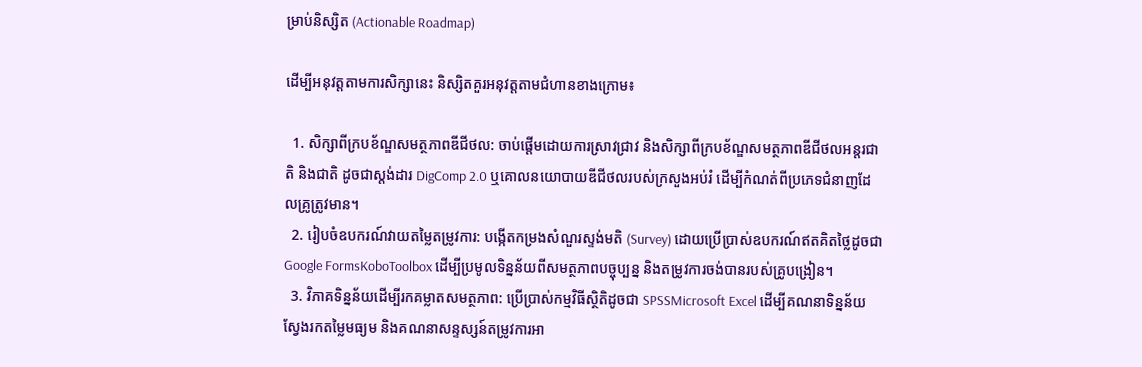ម្រាប់និស្សិត (Actionable Roadmap)

ដើម្បីអនុវត្តតាមការសិក្សានេះ និស្សិតគួរអនុវត្តតាមជំហានខាងក្រោម៖

  1. សិក្សាពីក្របខ័ណ្ឌសមត្ថភាពឌីជីថល: ចាប់ផ្តើមដោយការស្រាវជ្រាវ និងសិក្សាពីក្របខ័ណ្ឌសមត្ថភាពឌីជីថលអន្តរជាតិ និងជាតិ ដូចជាស្តង់ដារ DigComp 2.0 ឬគោលនយោបាយឌីជីថលរបស់ក្រសួងអប់រំ ដើម្បីកំណត់ពីប្រភេទជំនាញដែលគ្រូត្រូវមាន។
  2. រៀបចំឧបករណ៍វាយតម្លៃតម្រូវការ: បង្កើតកម្រងសំណួរស្ទង់មតិ (Survey) ដោយប្រើប្រាស់ឧបករណ៍ឥតគិតថ្លៃដូចជា Google FormsKoboToolbox ដើម្បីប្រមូលទិន្នន័យពីសមត្ថភាពបច្ចុប្បន្ន និងតម្រូវការចង់បានរបស់គ្រូបង្រៀន។
  3. វិភាគទិន្នន័យដើម្បីរកគម្លាតសមត្ថភាព: ប្រើប្រាស់កម្មវិធីស្ថិតិដូចជា SPSSMicrosoft Excel ដើម្បីគណនាទិន្នន័យស្វែងរកតម្លៃមធ្យម និងគណនាសន្ទស្សន៍តម្រូវការអា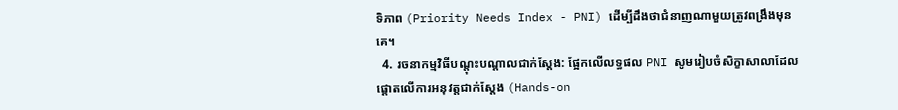ទិភាព (Priority Needs Index - PNI) ដើម្បីដឹងថាជំនាញណាមួយត្រូវពង្រឹងមុនគេ។
  4. រចនាកម្មវិធីបណ្តុះបណ្តាលជាក់ស្តែង: ផ្អែកលើលទ្ធផល PNI សូមរៀបចំសិក្ខាសាលាដែលផ្តោតលើការអនុវត្តជាក់ស្តែង (Hands-on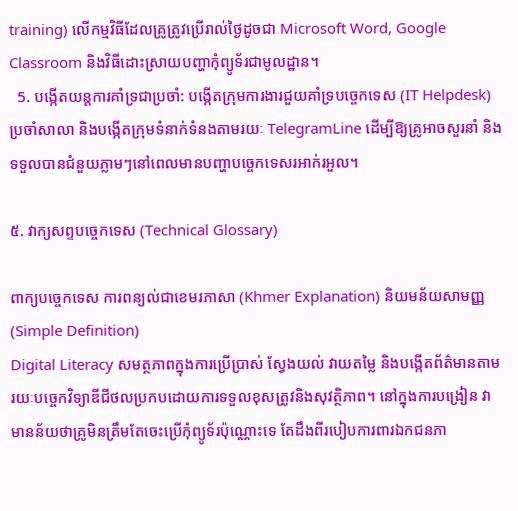training) លើកម្មវិធីដែលគ្រូត្រូវប្រើរាល់ថ្ងៃដូចជា Microsoft Word, Google Classroom និងវិធីដោះស្រាយបញ្ហាកុំព្យូទ័រជាមូលដ្ឋាន។
  5. បង្កើតយន្តការគាំទ្រជាប្រចាំ: បង្កើតក្រុមការងារជួយគាំទ្របច្ចេកទេស (IT Helpdesk) ប្រចាំសាលា និងបង្កើតក្រុមទំនាក់ទំនងតាមរយៈ TelegramLine ដើម្បីឱ្យគ្រូអាចសួរនាំ និងទទួលបានជំនួយភ្លាមៗនៅពេលមានបញ្ហាបច្ចេកទេសរអាក់រអួល។

៥. វាក្យសព្ទបច្ចេកទេស (Technical Glossary)

ពាក្យបច្ចេកទេស ការពន្យល់ជាខេមរភាសា (Khmer Explanation) និយមន័យសាមញ្ញ (Simple Definition)
Digital Literacy សមត្ថភាពក្នុងការប្រើប្រាស់ ស្វែងយល់ វាយតម្លៃ និងបង្កើតព័ត៌មានតាមរយៈបច្ចេកវិទ្យាឌីជីថលប្រកបដោយការទទួលខុសត្រូវនិងសុវត្ថិភាព។ នៅក្នុងការបង្រៀន វាមានន័យថាគ្រូមិនត្រឹមតែចេះប្រើកុំព្យូទ័រប៉ុណ្ណោះទេ តែដឹងពីរបៀបការពារឯកជនភា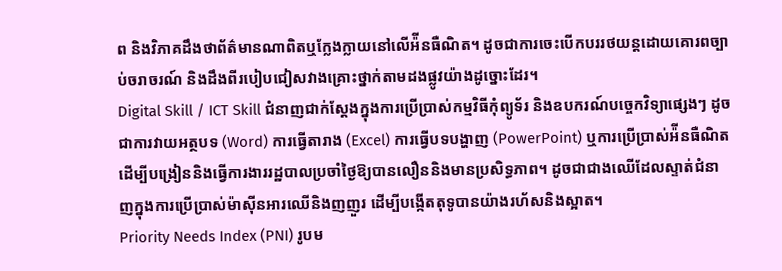ព និងវិភាគដឹងថាព័ត៌មានណាពិតឬក្លែងក្លាយនៅលើអ៉ីនធឺណិត។ ដូចជាការចេះបើកបររថយន្តដោយគោរពច្បាប់ចរាចរណ៍ និងដឹងពីរបៀបជៀសវាងគ្រោះថ្នាក់តាមដងផ្លូវយ៉ាងដូច្នោះដែរ។
Digital Skill / ICT Skill ជំនាញជាក់ស្តែងក្នុងការប្រើប្រាស់កម្មវិធីកុំព្យូទ័រ និងឧបករណ៍បច្ចេកវិទ្យាផ្សេងៗ ដូចជាការវាយអត្ថបទ (Word) ការធ្វើតារាង (Excel) ការធ្វើបទបង្ហាញ (PowerPoint) ឬការប្រើប្រាស់អ៉ីនធឺណិតដើម្បីបង្រៀននិងធ្វើការងាររដ្ឋបាលប្រចាំថ្ងៃឱ្យបានលឿននិងមានប្រសិទ្ធភាព។ ដូចជាជាងឈើដែលស្ទាត់ជំនាញក្នុងការប្រើប្រាស់ម៉ាស៊ីនអារឈើនិងញញួរ ដើម្បីបង្កើតតុទូបានយ៉ាងរហ័សនិងស្អាត។
Priority Needs Index (PNI) រូបម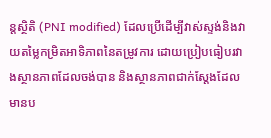ន្តស្ថិតិ (PNI modified) ដែលប្រើដើម្បីវាស់ស្ទង់និងវាយតម្លៃកម្រិតអាទិភាពនៃតម្រូវការ ដោយប្រៀបធៀបរវាងស្ថានភាពដែលចង់បាន និងស្ថានភាពជាក់ស្តែងដែលមានប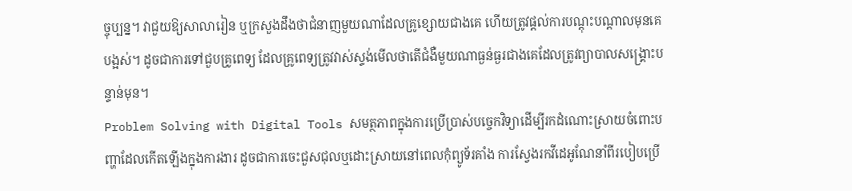ច្ចុប្បន្ន។ វាជួយឱ្យសាលារៀន ឬក្រសួងដឹងថាជំនាញមួយណាដែលគ្រូខ្សោយជាងគេ ហើយត្រូវផ្តល់ការបណ្តុះបណ្តាលមុនគេបង្អស់។ ដូចជាការទៅជួបគ្រូពេទ្យ ដែលគ្រូពេទ្យត្រូវវាស់ស្ទង់មើលថាតើជំងឺមួយណាធ្ងន់ធ្ងរជាងគេដែលត្រូវព្យាបាលសង្គ្រោះបន្ទាន់មុន។
Problem Solving with Digital Tools សមត្ថភាពក្នុងការប្រើប្រាស់បច្ចេកវិទ្យាដើម្បីរកដំណោះស្រាយចំពោះបញ្ហាដែលកើតឡើងក្នុងការងារ ដូចជាការចេះជួសជុលឬដោះស្រាយនៅពេលកុំព្យូទ័រគាំង ការស្វែងរកវីដេអូណែនាំពីរបៀបប្រើ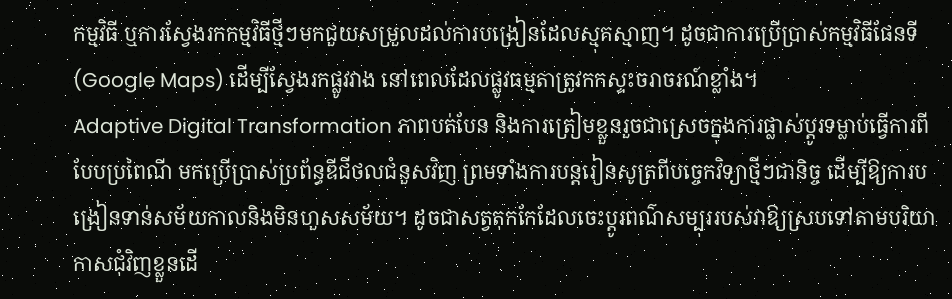កម្មវិធី ឬការស្វែងរកកម្មវិធីថ្មីៗមកជួយសម្រួលដល់ការបង្រៀនដែលស្មុគស្មាញ។ ដូចជាការប្រើប្រាស់កម្មវិធីផែនទី (Google Maps) ដើម្បីស្វែងរកផ្លូវវាង នៅពេលដែលផ្លូវធម្មតាត្រូវកកស្ទះចរាចរណ៍ខ្លាំង។
Adaptive Digital Transformation ភាពបត់បែន និងការត្រៀមខ្លួនរួចជាស្រេចក្នុងការផ្លាស់ប្តូរទម្លាប់ធ្វើការពីបែបប្រពៃណី មកប្រើប្រាស់ប្រព័ន្ធឌីជីថលជំនួសវិញ ព្រមទាំងការបន្តរៀនសូត្រពីបច្ចេកវិទ្យាថ្មីៗជានិច្ច ដើម្បីឱ្យការបង្រៀនទាន់សម័យកាលនិងមិនហួសសម័យ។ ដូចជាសត្វតុកកែដែលចេះប្តូរពណ៌សម្បុររបស់វាឱ្យស្របទៅតាមបរិយាកាសជុំវិញខ្លួនដើ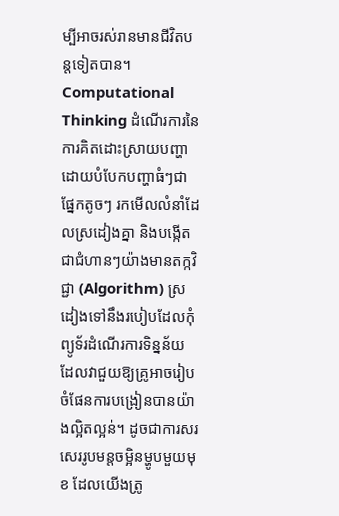ម្បីអាចរស់រានមានជីវិតបន្តទៀតបាន។
Computational Thinking ដំណើរការនៃការគិតដោះស្រាយបញ្ហាដោយបំបែកបញ្ហាធំៗជាផ្នែកតូចៗ រកមើលលំនាំដែលស្រដៀងគ្នា និងបង្កើតជាជំហានៗយ៉ាងមានតក្កវិជ្ជា (Algorithm) ស្រដៀងទៅនឹងរបៀបដែលកុំព្យូទ័រដំណើរការទិន្នន័យ ដែលវាជួយឱ្យគ្រូអាចរៀបចំផែនការបង្រៀនបានយ៉ាងល្អិតល្អន់។ ដូចជាការសរសេររូបមន្តចម្អិនម្ហូបមួយមុខ ដែលយើងត្រូ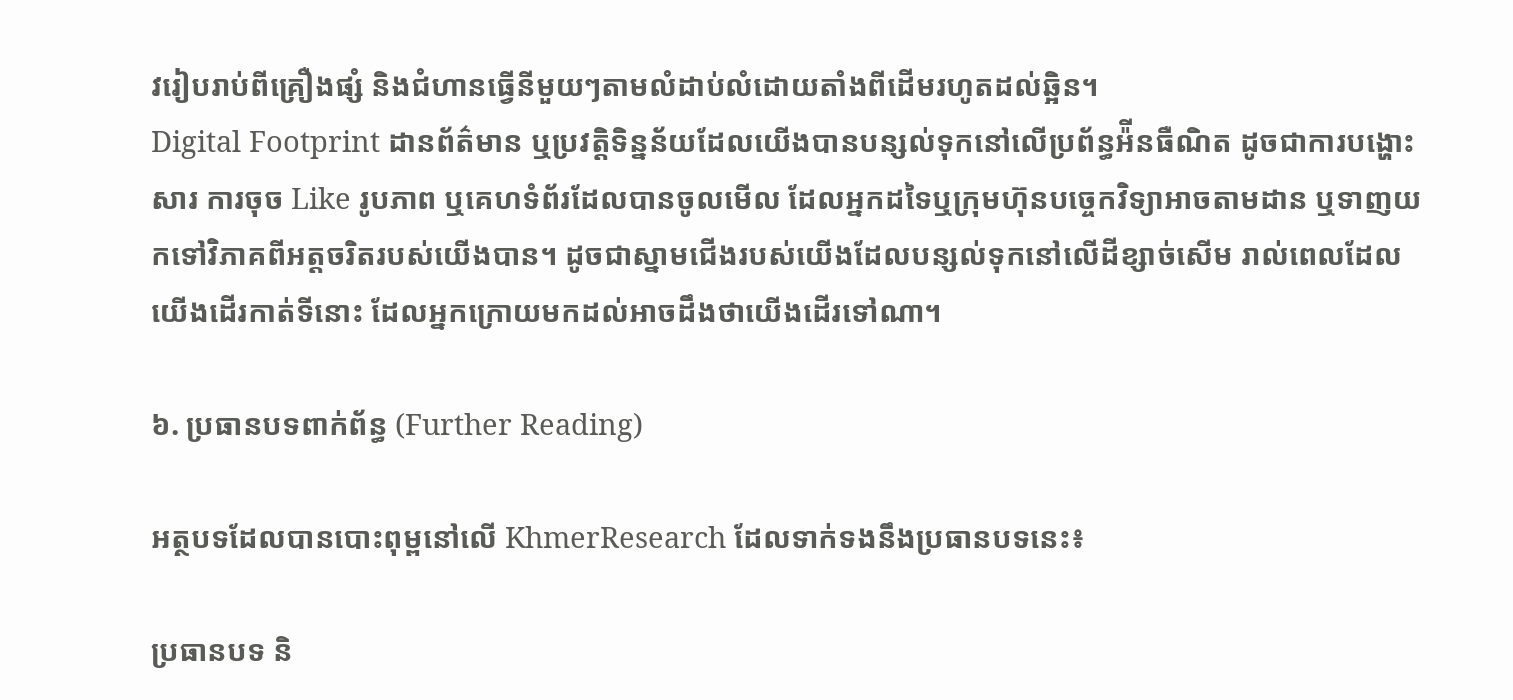វរៀបរាប់ពីគ្រឿងផ្សំ និងជំហានធ្វើនីមួយៗតាមលំដាប់លំដោយតាំងពីដើមរហូតដល់ឆ្អិន។
Digital Footprint ដានព័ត៌មាន ឬប្រវត្តិទិន្នន័យដែលយើងបានបន្សល់ទុកនៅលើប្រព័ន្ធអ៉ីនធឺណិត ដូចជាការបង្ហោះសារ ការចុច Like រូបភាព ឬគេហទំព័រដែលបានចូលមើល ដែលអ្នកដទៃឬក្រុមហ៊ុនបច្ចេកវិទ្យាអាចតាមដាន ឬទាញយកទៅវិភាគពីអត្តចរិតរបស់យើងបាន។ ដូចជាស្នាមជើងរបស់យើងដែលបន្សល់ទុកនៅលើដីខ្សាច់សើម រាល់ពេលដែលយើងដើរកាត់ទីនោះ ដែលអ្នកក្រោយមកដល់អាចដឹងថាយើងដើរទៅណា។

៦. ប្រធានបទពាក់ព័ន្ធ (Further Reading)

អត្ថបទដែលបានបោះពុម្ពនៅលើ KhmerResearch ដែលទាក់ទងនឹងប្រធានបទនេះ៖

ប្រធានបទ និ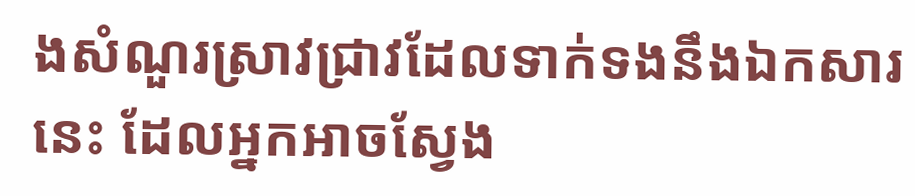ងសំណួរស្រាវជ្រាវដែលទាក់ទងនឹងឯកសារនេះ ដែលអ្នកអាចស្វែង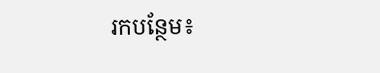រកបន្ថែម៖